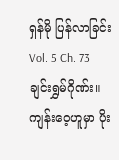ရှန်မို ပြန်လာခြင်း
Vol. 5 Ch. 73
ချင်းရွှမ်ဂိုဏ်း။
ကျန်းဝေ့ဟူမှာ ပိုး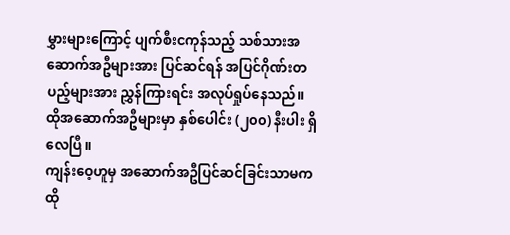မွှားများကြောင့် ပျက်စီးငကုန်သည့် သစ်သားအဆောက်အဦများအား ပြင်ဆင်ရန် အပြင်ဂိုဏ်းတပည့်များအား ညွှန်ကြားရင်း အလုပ်ရှုပ်နေသည်။
ထိုအဆောက်အဦများမှာ နှစ်ပေါင်း (၂၀၀) နီးပါး ရှိလေပြီ။
ကျန်းဝေ့ဟူမှ အဆောက်အဦပြင်ဆင်ခြင်းသာမက ထို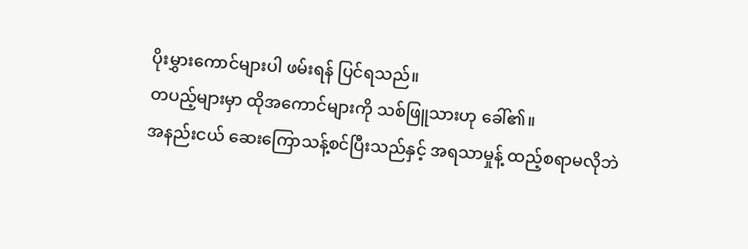ပိုးမွှားကောင်များပါ ဖမ်းရန် ပြင်ရသည်။
တပည့်များမှာ ထိုအကောင်များကို သစ်ဖြူသားဟု ခေါ်၏။
အနည်းငယ် ဆေးကြောသန့်စင်ပြီးသည်နှင့် အရသာမှုန့် ထည့်စရာမလိုဘဲ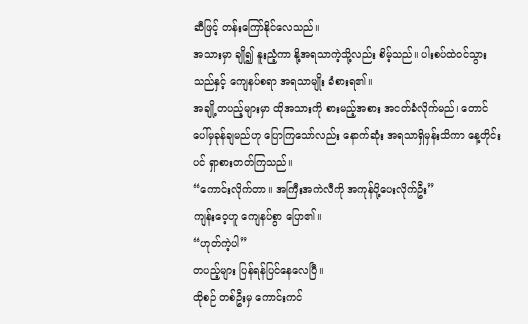ဆီဖြင့် တန်းကြော်နိုင်လေသည်။
အသားမှာ ချို၍ နူးညံ့ကာ နို့အရသာကဲ့သို့လည်း စိမ့်သည်။ ပါးစပ်ထဲဝင်သွားသည်နှင့် ကျေနပ်စရာ အရသာမျိုး ခံစားရ၏။
အချို့တပည့်များမှာ ထိုအသားကို စားမည့်အစား အငတ်ခံလိုက်မည်၊ တောင်ပေါ်မှခုန်ချမည်ဟု ပြောကြသော်လည်း နောက်ဆုံး အရသာရှိမှန်းသိကာ နေ့တိုင်းပင် ရှာစားတတ်ကြသည်။
“ကောင်းလိုက်တာ။ အကြီးအကဲလီကို အကုန်ပို့ပေးလိုက်ဦး”
ကျန်းဝေ့ဟူ ကျေနပ်စွာ ပြော၏။
“ဟုတ်ကဲ့ပါ”
တပည့်များ ပြန်ရန်ပြင်နေလေပြီ။
ထိုစဉ် တစ်ဦးမှ ကောင်းကင်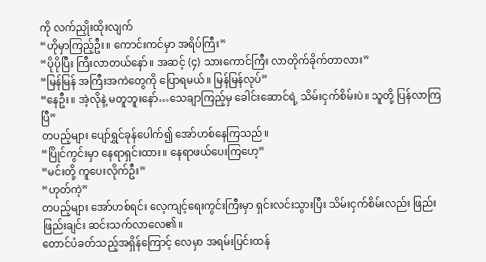ကို လက်ညှိုးထိုးလျက်
“ဟိုမှာကြည့်ဦး။ ကောင်းကင်မှာ အရိပ်ကြီး”
“ပိုပိုပြီး ကြီးလာတယ်နော်။ အဆင့် (၄) သားကောင်ကြီး လာတိုက်ခိုက်တာလား”
“မြန်မြန် အကြီးအကဲတွေကို ပြောရမယ်။ မြန်မြန်လုပ်”
“နေဦး။ အဲ့လိုနဲ့ မတူဘူးနော်…သေချာကြည့်မှ ခေါင်းဆောင်ရဲ့ သိမ်းငှက်စိမ်းပဲ။ သူတို့ ပြန်လာကြပြီ”
တပည့်များ ပျော်ရွှင်ခုန်ပေါက်၍ အော်ဟစ်နေကြသည်။
“ပြိုင်ကွင်းမှာ နေရာရှင်းထား။ နေရာဖယ်ပေးကြဟေ့”
“မင်းတို့ ကူပေးလိုက်ဦး”
“ဟုတ်ကဲ့”
တပည့်များ အော်ဟစ်ရင်း လေ့ကျင့်ရေးကွင်းကြီးမှာ ရှင်းလင်းသွားပြီး သိမ်းငှက်စိမ်းလည်း ဖြည်းဖြည်းချင်း ဆင်းသက်လာလေ၏။
တောင်ပံခတ်သည့်အရှိန်ကြောင့် လေမှာ အရမ်းပြင်းထန်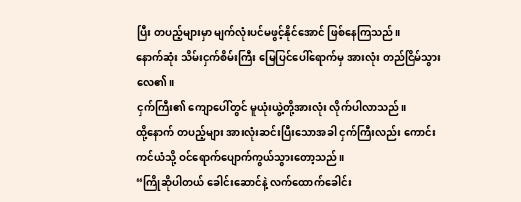ပြီး တပည့်များမှာ မျက်လုံးပင်မဖွင့်နိုင်အောင် ဖြစ်နေကြသည်။
နောက်ဆုံး သိမ်းငှက်စိမ်းကြီး မြေပြင်ပေါ်ရောက်မှ အားလုံး တည်ငြိမ်သွားလေ၏။
ငှက်ကြီး၏ ကျောပေါ်တွင် မူယုံးယွဲ့တို့အားလုံး လိုက်ပါလာသည်။
ထို့နောက် တပည့်များ အားလုံးဆင်းပြီးသောအခါ ငှက်ကြီးလည်း ကောင်းကင်ယံသို့ ဝင်ရောက်ပျောက်ကွယ်သွားတော့သည်။
“ကြိုဆိုပါတယ် ခေါင်းဆောင်နဲ့ လက်ထောက်ခေါင်း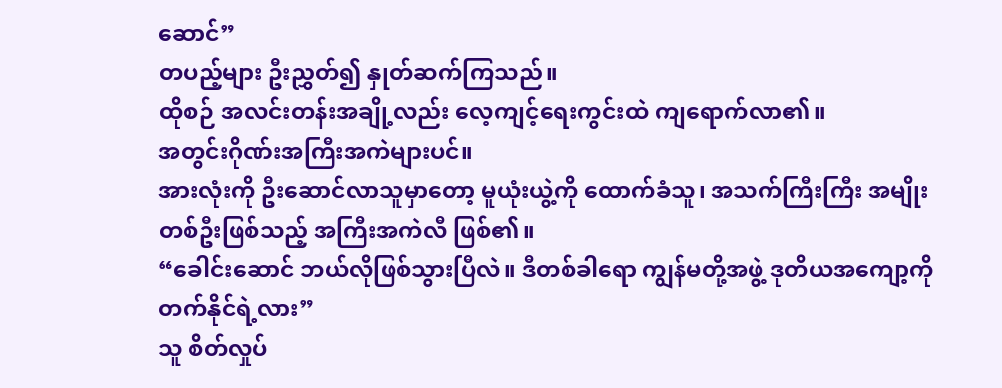ဆောင်”
တပည့်များ ဦးညွှတ်၍ နှုတ်ဆက်ကြသည်။
ထိုစဉ် အလင်းတန်းအချို့လည်း လေ့ကျင့်ရေးကွင်းထဲ ကျရောက်လာ၏။
အတွင်းဂိုဏ်းအကြီးအကဲများပင်။
အားလုံးကို ဦးဆောင်လာသူမှာတော့ မူယုံးယွဲ့ကို ထောက်ခံသူ၊ အသက်ကြီးကြီး အမျိုးတစ်ဦးဖြစ်သည့် အကြီးအကဲလီ ဖြစ်၏။
“ခေါင်းဆောင် ဘယ်လိုဖြစ်သွားပြီလဲ။ ဒီတစ်ခါရော ကျွန်မတို့အဖွဲ့ ဒုတိယအကျော့ကို တက်နိုင်ရဲ့လား”
သူ စိတ်လှုပ်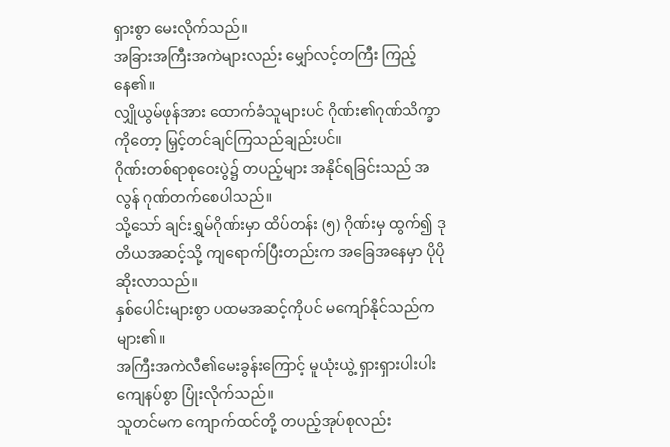ရှားစွာ မေးလိုက်သည်။
အခြားအကြီးအကဲများလည်း မျှော်လင့်တကြီး ကြည့်နေ၏။
လျှိုယွမ်ဖုန်အား ထောက်ခံသူများပင် ဂိုဏ်း၏ဂုဏ်သိက္ခာကိုတော့ မြှင့်တင်ချင်ကြသည်ချည်းပင်။
ဂိုဏ်းတစ်ရာစုဝေးပွဲ၌ တပည့်များ အနိုင်ရခြင်းသည် အလွန် ဂုဏ်တက်စေပါသည်။
သို့သော် ချင်းရွှမ်ဂိုဏ်းမှာ ထိပ်တန်း (၅) ဂိုဏ်းမှ ထွက်၍ ဒုတိယအဆင့်သို့ ကျရောက်ပြီးတည်းက အခြေအနေမှာ ပိုပိုဆိုးလာသည်။
နှစ်ပေါင်းများစွာ ပထမအဆင့်ကိုပင် မကျော်နိုင်သည်က များ၏။
အကြီးအကဲလီ၏မေးခွန်းကြောင့် မူယုံးယွဲ့ ရှားရှားပါးပါး ကျေနပ်စွာ ပြုံးလိုက်သည်။
သူတင်မက ကျောက်ထင်တို့ တပည့်အုပ်စုလည်း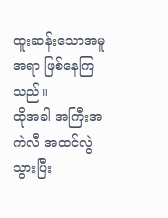ထူးဆန်းသောအမူအရာ ဖြစ်နေကြသည်။
ထိုအခါ အကြီးအကဲလီ အထင်လွဲသွားပြီး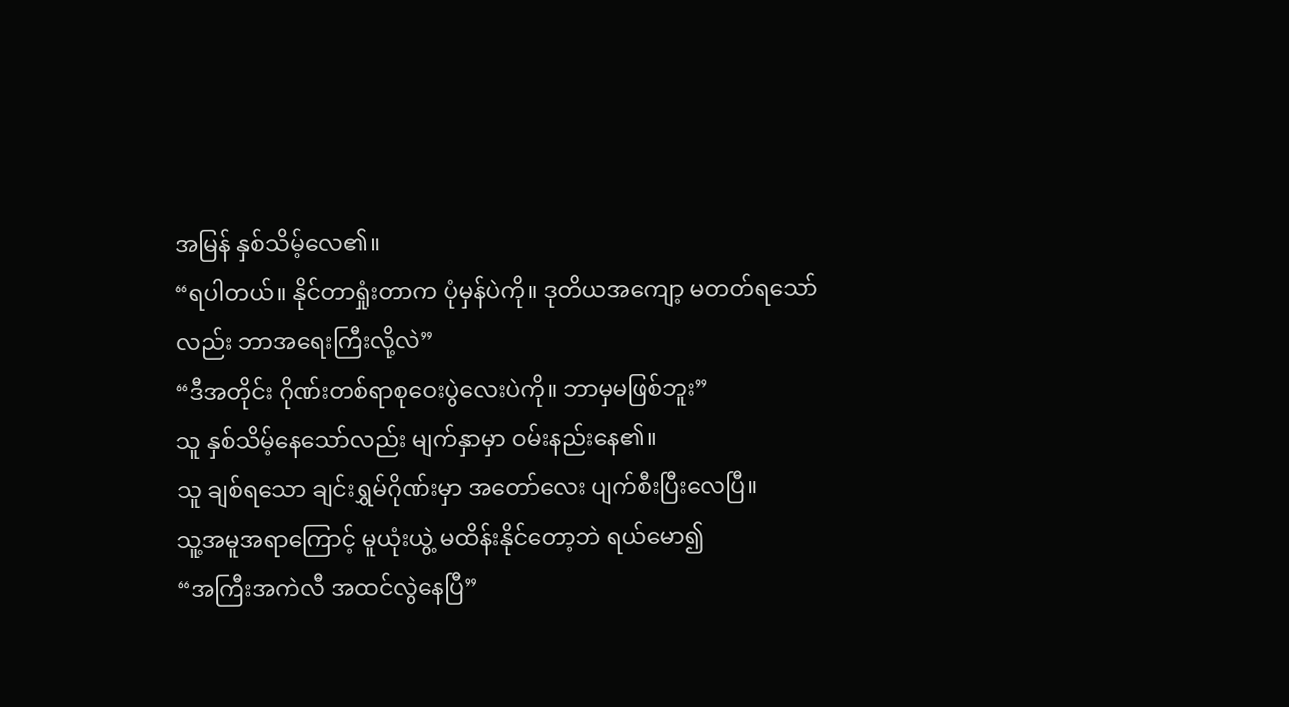အမြန် နှစ်သိမ့်လေ၏။
“ရပါတယ်။ နိုင်တာရှုံးတာက ပုံမှန်ပဲကို။ ဒုတိယအကျော့ မတတ်ရသော်လည်း ဘာအရေးကြီးလို့လဲ”
“ဒီအတိုင်း ဂိုဏ်းတစ်ရာစုဝေးပွဲလေးပဲကို။ ဘာမှမဖြစ်ဘူး”
သူ နှစ်သိမ့်နေသော်လည်း မျက်နှာမှာ ဝမ်းနည်းနေ၏။
သူ ချစ်ရသော ချင်းရွှမ်ဂိုဏ်းမှာ အတော်လေး ပျက်စီးပြီးလေပြီ။
သူ့အမူအရာကြောင့် မူယုံးယွဲ့ မထိန်းနိုင်တော့ဘဲ ရယ်မော၍
“အကြီးအကဲလီ အထင်လွဲနေပြီ”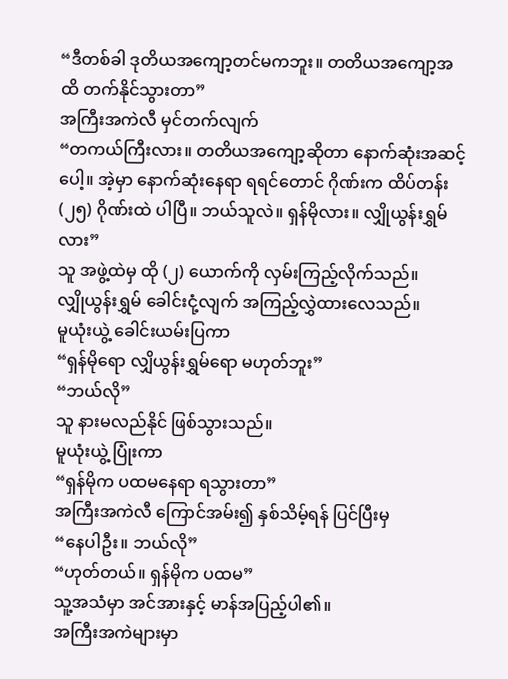“ဒီတစ်ခါ ဒုတိယအကျော့တင်မကဘူး။ တတိယအကျော့အထိ တက်နိုင်သွားတာ”
အကြီးအကဲလီ မှင်တက်လျက်
“တကယ်ကြီးလား။ တတိယအကျော့ဆိုတာ နောက်ဆုံးအဆင့်ပေါ့။ အဲ့မှာ နောက်ဆုံးနေရာ ရရင်တောင် ဂိုဏ်းက ထိပ်တန်း (၂၅) ဂိုဏ်းထဲ ပါပြီ။ ဘယ်သူလဲ။ ရှန်မိုလား။ လျှိုယွန်းရွှမ်လား”
သူ အဖွဲ့ထဲမှ ထို (၂) ယောက်ကို လှမ်းကြည့်လိုက်သည်။
လျှိုယွန်းရွှမ် ခေါင်းငုံ့လျက် အကြည့်လွှဲထားလေသည်။
မူယုံးယွဲ့ ခေါင်းယမ်းပြကာ
“ရှန်မိုရော လျှိယွန်းရွှမ်ရော မဟုတ်ဘူး”
“ဘယ်လို”
သူ နားမလည်နိုင် ဖြစ်သွားသည်။
မူယုံးယွဲ့ ပြုံးကာ
“ရှန်မိုက ပထမနေရာ ရသွားတာ”
အကြီးအကဲလီ ကြောင်အမ်း၍ နှစ်သိမ့်ရန် ပြင်ပြီးမှ
“နေပါဦး။ ဘယ်လို”
“ဟုတ်တယ်။ ရှန်မိုက ပထမ”
သူ့အသံမှာ အင်အားနှင့် မာန်အပြည့်ပါ၏။
အကြီးအကဲများမှာ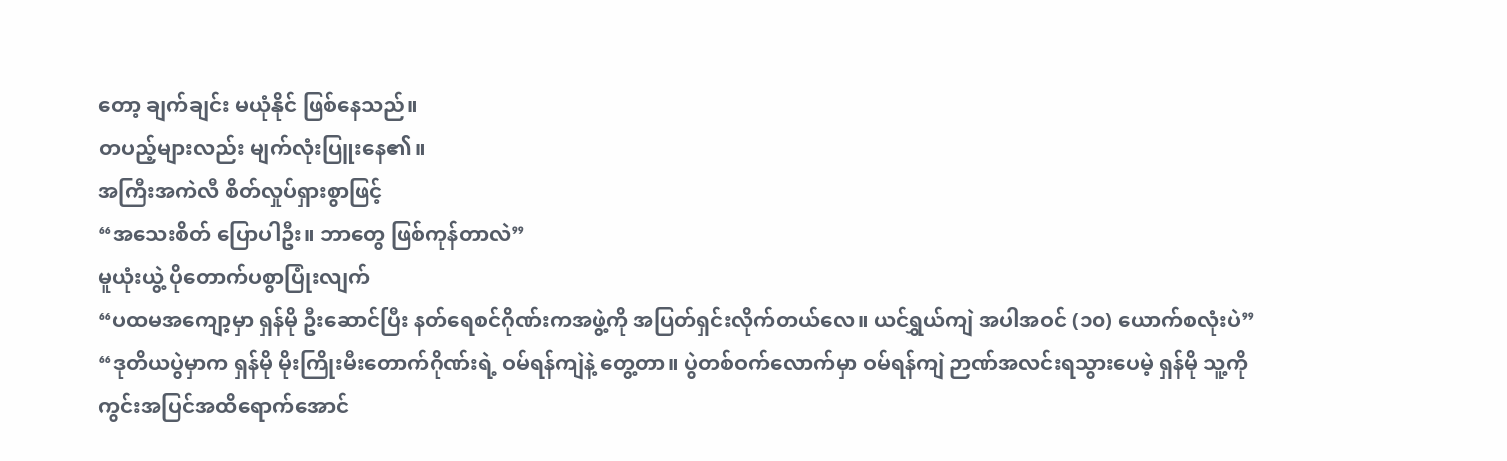တော့ ချက်ချင်း မယုံနိုင် ဖြစ်နေသည်။
တပည့်များလည်း မျက်လုံးပြူးနေ၏။
အကြီးအကဲလီ စိတ်လှုပ်ရှားစွာဖြင့်
“အသေးစိတ် ပြောပါဦး။ ဘာတွေ ဖြစ်ကုန်တာလဲ”
မူယုံးယွဲ့ ပိုတောက်ပစွာပြုံးလျက်
“ပထမအကျော့မှာ ရှန်မို ဦးဆောင်ပြီး နတ်ရေစင်ဂိုဏ်းကအဖွဲ့ကို အပြတ်ရှင်းလိုက်တယ်လေ။ ယင်ရွှယ်ကျဲ အပါအဝင် (၁၀) ယောက်စလုံးပဲ”
“ဒုတိယပွဲမှာက ရှန်မို မိုးကြိုးမီးတောက်ဂိုဏ်းရဲ့ ဝမ်ရန်ကျဲနဲ့ တွေ့တာ။ ပွဲတစ်ဝက်လောက်မှာ ဝမ်ရန်ကျဲ ဉာဏ်အလင်းရသွားပေမဲ့ ရှန်မို သူ့ကို ကွင်းအပြင်အထိရောက်အောင်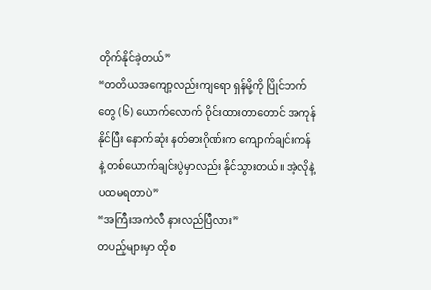တိုက်နိုင်ခဲ့တယ်”
“တတိယအကျော့လည်းကျရော ရှန်မို့ကို ပြိုင်ဘက်တွေ (၆) ယောက်လောက် ဝိုင်းထားတာတောင် အကုန်နိုင်ပြီး နောက်ဆုံး နတ်ဓားဂိုဏ်းက ကျောက်ချင်းကန်နဲ့ တစ်ယောက်ချင်းပွဲမှာလည်း နိုင်သွားတယ်။ အဲ့လိုနဲ့ ပထမရတာပဲ”
“အကြီးအကဲလီ နားလည်ပြီလား”
တပည့်များမှာ ထိုစ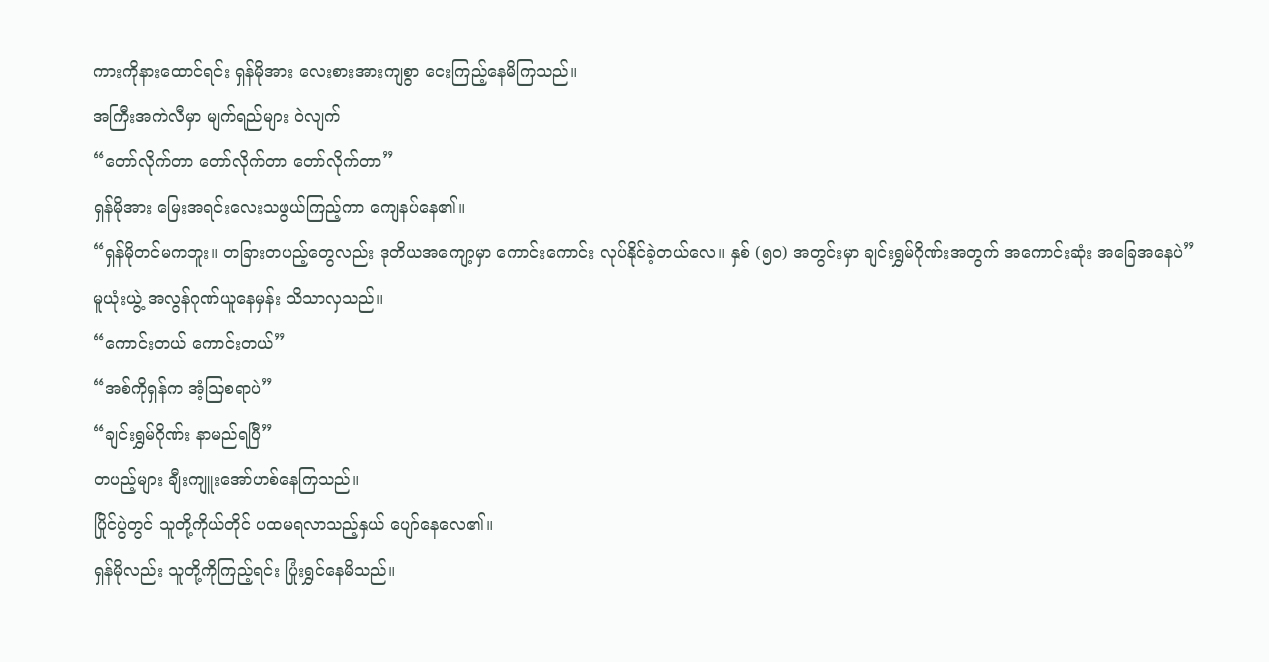ကားကိုနားထောင်ရင်း ရှန်မိုအား လေးစားအားကျစွာ ငေးကြည့်နေမိကြသည်။
အကြီးအကဲလီမှာ မျက်ရည်များ ဝဲလျက်
“တော်လိုက်တာ တော်လိုက်တာ တော်လိုက်တာ”
ရှန်မိုအား မြေးအရင်းလေးသဖွယ်ကြည့်ကာ ကျေနပ်နေ၏။
“ရှန်မိုတင်မကဘူး။ တခြားတပည့်တွေလည်း ဒုတိယအကျော့မှာ ကောင်းကောင်း လုပ်နိုင်ခဲ့တယ်လေ။ နှစ် (၅၀) အတွင်းမှာ ချင်းရွှမ်ဂိုဏ်းအတွက် အကောင်းဆုံး အခြေအနေပဲ”
မူယုံးယွဲ့ အလွန်ဂုဏ်ယူနေမှန်း သိသာလှသည်။
“ကောင်းတယ် ကောင်းတယ်”
“အစ်ကိုရှန်က အံ့ဩစရာပဲ”
“ချင်းရွှမ်ဂိုဏ်း နာမည်ရပြီ”
တပည့်များ ချီးကျူးအော်ဟစ်နေကြသည်။
ပြိုင်ပွဲတွင် သူတို့ကိုယ်တိုင် ပထမရလာသည့်နှယ် ပျော်နေလေ၏။
ရှန်မိုလည်း သူတို့ကိုကြည့်ရင်း ပြုံးရွှင်နေမိသည်။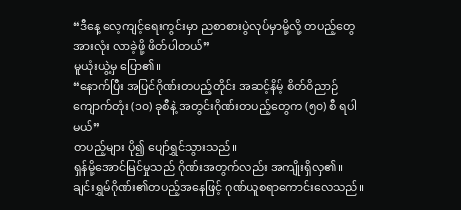“ဒီနေ့ လေ့ကျင့်ရေးကွင်းမှာ ညစာစားပွဲလုပ်မှာမို့လို့ တပည့်တွေအားလုံး လာခဲ့ဖို့ ဖိတ်ပါတယ်”
မူယုံးယွဲ့မှ ပြော၏။
“နောက်ပြီး အပြင်ဂိုဏ်းတပည့်တိုင်း အဆင့်နိမ့် စိတ်ဝိညာဉ်ကျောက်တုံး (၁၀) ခုစီနဲ့ အတွင်းဂိုဏ်းတပည့်တွေက (၅၀) စီ ရပါမယ်”
တပည့်များ ပို၍ ပျော်ရွှင်သွားသည်။
ရှန်မို့အောင်မြင်မှုသည် ဂိုဏ်းအတွက်လည်း အကျိုးရှိလှ၏။
ချင်းရွှမ်ဂိုဏ်း၏တပည့်အနေဖြင့် ဂုဏ်ယူစရာကောင်းလေသည်။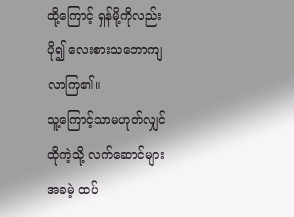ထို့ကြောင့် ရှန်မို့ကိုလည်း ပို၍ လေးစားသဘောကျလာကြ၏။
သူ့ကြောင့်သာမဟုတ်လျှင် ထိုကဲ့သို့ လက်ဆောင်များ အခမဲ့ ထပ်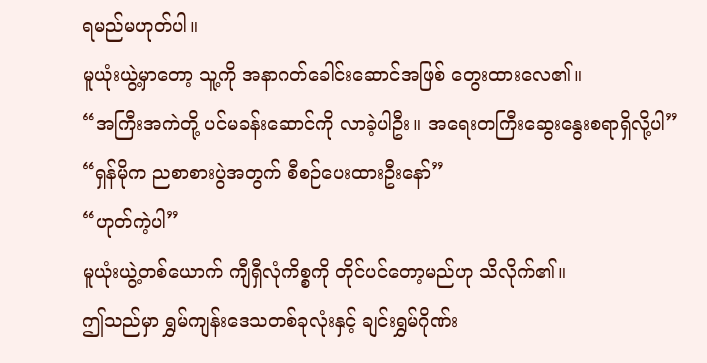ရမည်မဟုတ်ပါ။
မူယုံးယွဲ့မှာတော့ သူ့ကို အနာဂတ်ခေါင်းဆောင်အဖြစ် တွေးထားလေ၏။
“အကြီးအကဲတို့ ပင်မခန်းဆောင်ကို လာခဲ့ပါဦး။ အရေးတကြီးဆွေးနွေးစရာရှိလို့ပါ”
“ရှန်မိုက ညစာစားပွဲအတွက် စီစဉ်ပေးထားဦးနော်”
“ဟုတ်ကဲ့ပါ”
မူယုံးယွဲ့တစ်ယောက် ကျီရှီလုံကိစ္စကို တိုင်ပင်တော့မည်ဟု သိလိုက်၏။
ဤသည်မှာ ရွှမ်ကျန်းဒေသတစ်ခုလုံးနှင့် ချင်းရွှမ်ဂိုဏ်း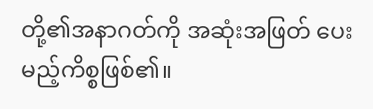တို့၏အနာဂတ်ကို အဆုံးအဖြတ် ပေးမည့်ကိစ္စဖြစ်၏။